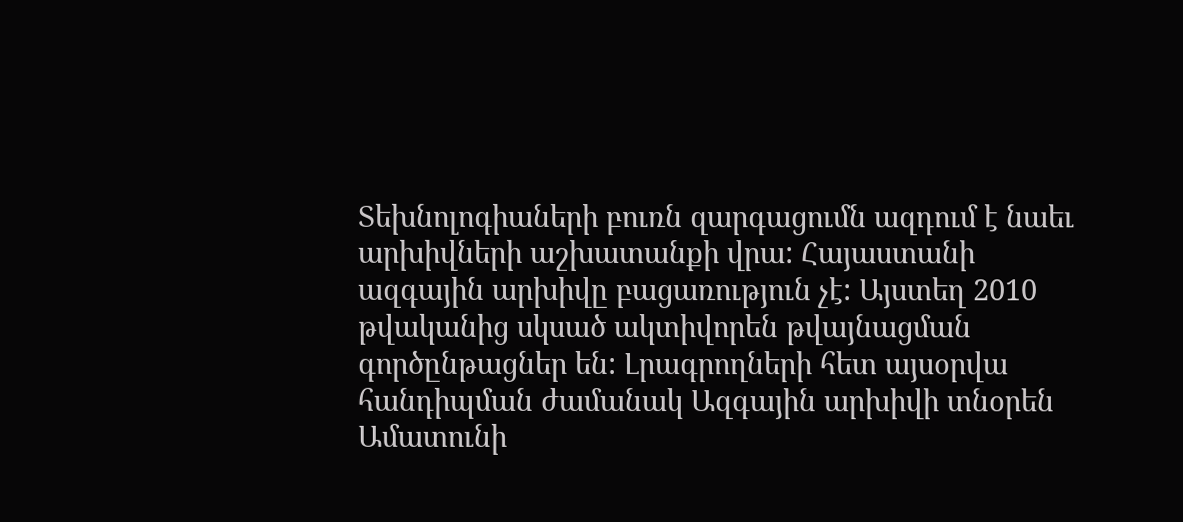Տեխնոլոգիաների բուռն զարգացումն ազդում է նաեւ արխիվների աշխատանքի վրա: Հայաստանի ազգային արխիվը բացառություն չէ: Այստեղ 2010 թվականից սկսած ակտիվորեն թվայնացման գործընթացներ են: Լրագրողների հետ այսօրվա հանդիպման ժամանակ Ազգային արխիվի տնօրեն Ամատունի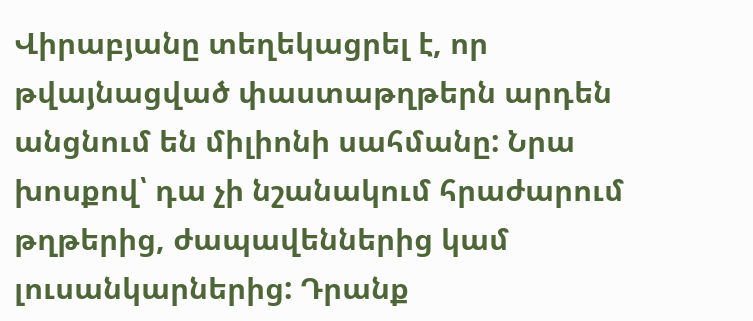Վիրաբյանը տեղեկացրել է, որ թվայնացված փաստաթղթերն արդեն անցնում են միլիոնի սահմանը: Նրա խոսքով՝ դա չի նշանակում հրաժարում թղթերից, ժապավեններից կամ լուսանկարներից: Դրանք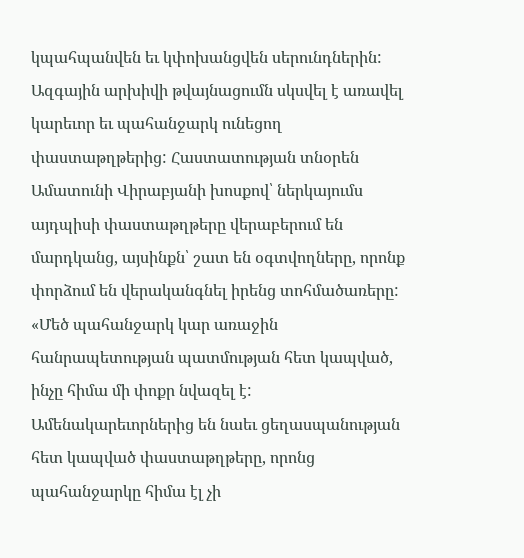կպահպանվեն եւ կփոխանցվեն սերունդներին:
Ազգային արխիվի թվայնացումն սկսվել է առավել կարեւոր եւ պահանջարկ ունեցող փաստաթղթերից: Հաստատության տնօրեն Ամատունի Վիրաբյանի խոսքով՝ ներկայումս այդպիսի փաստաթղթերը վերաբերում են մարդկանց, այսինքն՝ շատ են օգտվողները, որոնք փորձում են վերականգնել իրենց տոհմածառերը:
«Մեծ պահանջարկ կար առաջին հանրապետության պատմության հետ կապված, ինչը հիմա մի փոքր նվազել է: Ամենակարեւորներից են նաեւ ցեղասպանության հետ կապված փաստաթղթերը, որոնց պահանջարկը հիմա էլ չի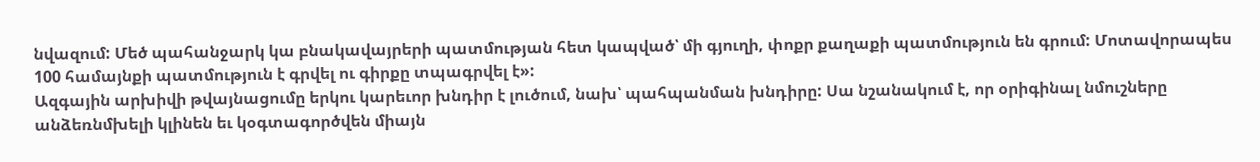նվազում: Մեծ պահանջարկ կա բնակավայրերի պատմության հետ կապված՝ մի գյուղի, փոքր քաղաքի պատմություն են գրում: Մոտավորապես 100 համայնքի պատմություն է գրվել ու գիրքը տպագրվել է»:
Ազգային արխիվի թվայնացումը երկու կարեւոր խնդիր է լուծում, նախ՝ պահպանման խնդիրը: Սա նշանակում է, որ օրիգինալ նմուշները անձեռնմխելի կլինեն եւ կօգտագործվեն միայն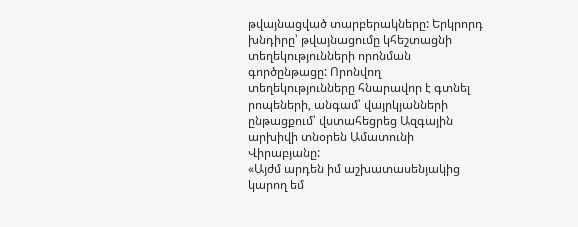թվայնացված տարբերակները: Երկրորդ խնդիրը՝ թվայնացումը կհեշտացնի տեղեկությունների որոնման գործընթացը: Որոնվող տեղեկությունները հնարավոր է գտնել րոպեների, անգամ՝ վայրկյանների ընթացքում՝ վստահեցրեց Ազգային արխիվի տնօրեն Ամատունի Վիրաբյանը:
«Այժմ արդեն իմ աշխատասենյակից կարող եմ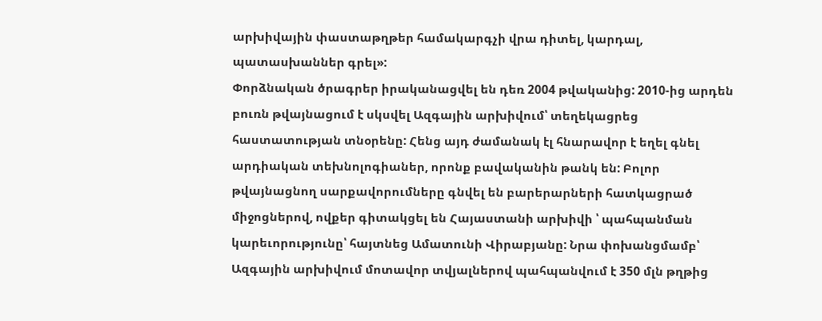արխիվային փաստաթղթեր համակարգչի վրա դիտել, կարդալ, պատասխաններ գրել»:
Փորձնական ծրագրեր իրականացվել են դեռ 2004 թվականից: 2010-ից արդեն բուռն թվայնացում է սկսվել Ազգային արխիվում՝ տեղեկացրեց հաստատության տնօրենը: Հենց այդ ժամանակ էլ հնարավոր է եղել գնել արդիական տեխնոլոգիաներ, որոնք բավականին թանկ են: Բոլոր թվայնացնող սարքավորումները գնվել են բարերարների հատկացրած միջոցներով, ովքեր գիտակցել են Հայաստանի արխիվի ՝ պահպանման կարեւորությունը՝ հայտնեց Ամատունի Վիրաբյանը: Նրա փոխանցմամբ՝ Ազգային արխիվում մոտավոր տվյալներով պահպանվում է 350 մլն թղթից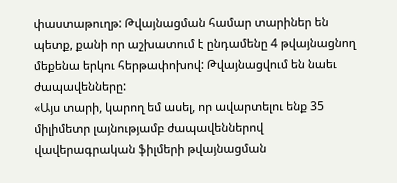փաստաթուղթ: Թվայնացման համար տարիներ են պետք, քանի որ աշխատում է ընդամենը 4 թվայնացնող մեքենա երկու հերթափոխով: Թվայնացվում են նաեւ ժապավենները:
«Այս տարի, կարող եմ ասել, որ ավարտելու ենք 35 միլիմետր լայնությամբ ժապավեններով վավերագրական ֆիլմերի թվայնացման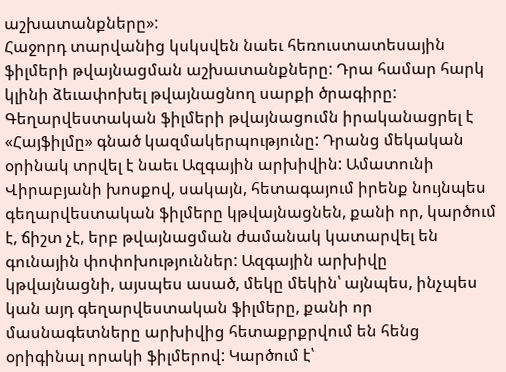աշխատանքները»:
Հաջորդ տարվանից կսկսվեն նաեւ հեռուստատեսային ֆիլմերի թվայնացման աշխատանքները: Դրա համար հարկ կլինի ձեւափոխել թվայնացնող սարքի ծրագիրը:
Գեղարվեստական ֆիլմերի թվայնացումն իրականացրել է «Հայֆիլմը» գնած կազմակերպությունը: Դրանց մեկական օրինակ տրվել է նաեւ Ազգային արխիվին: Ամատունի Վիրաբյանի խոսքով, սակայն, հետագայում իրենք նույնպես գեղարվեստական ֆիլմերը կթվայնացնեն, քանի որ, կարծում է, ճիշտ չէ, երբ թվայնացման ժամանակ կատարվել են գունային փոփոխություններ: Ազգային արխիվը կթվայնացնի, այսպես ասած, մեկը մեկին՝ այնպես, ինչպես կան այդ գեղարվեստական ֆիլմերը, քանի որ մասնագետները արխիվից հետաքրքրվում են հենց օրիգինալ որակի ֆիլմերով: Կարծում է՝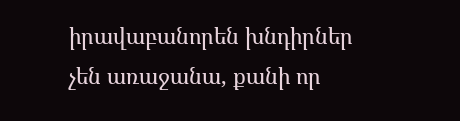իրավաբանորեն խնդիրներ չեն առաջանա, քանի որ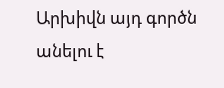Արխիվն այդ գործն անելու է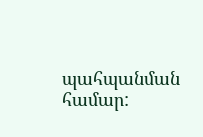պահպանման համար: